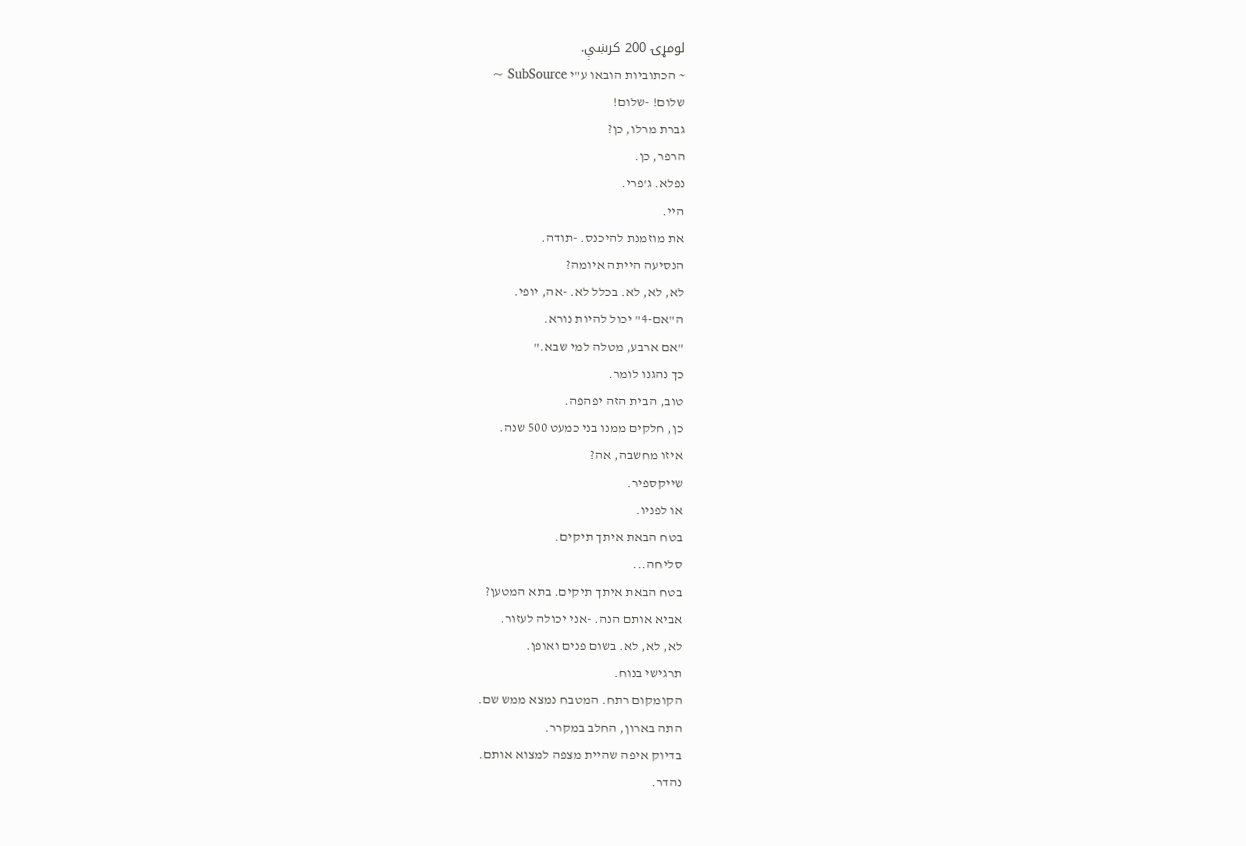لومړۍ 200 کرښې.
~ הכתוביות הובאו ע"י SubSource ~
שלום! -שלום!
גברת מרלו, כן?
הרפר, כן.
נפלא. ג'פרי.
היי.
את מוזמנת להיכנס. -תודה.
הנסיעה הייתה איומה?
לא, לא, לא. בכלל לא. -אה, יופי.
ה"אם-4" יכול להיות נורא.
"אם ארבע, מטלה למי שבא."
כך נהגנו לומר.
טוב, הבית הזה יפהפה.
כן, חלקים ממנו בני כמעט 500 שנה.
איזו מחשבה, אה?
שייקספיר.
או לפניו.
בטח הבאת איתך תיקים.
סליחה...
בטח הבאת איתך תיקים. בתא המטען?
אביא אותם הנה. -אני יכולה לעזור.
לא, לא, לא. בשום פנים ואופן.
תרגישי בנוח.
הקומקום רתח. המטבח נמצא ממש שם.
התה בארון, החלב במקרר.
בדיוק איפה שהיית מצפה למצוא אותם.
נהדר.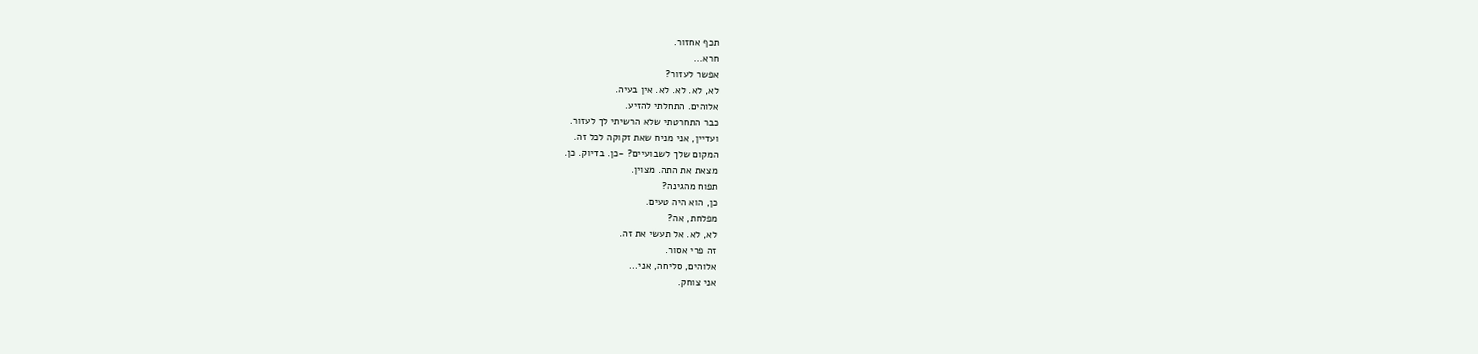תכף אחזור.
חרא...
אפשר לעזור?
לא, לא. לא. לא. אין בעיה.
אלוהים. התחלתי להזיע.
כבר התחרטתי שלא הרשיתי לך לעזור.
ועדיין, אני מניח שאת זקוקה לכל זה.
המקום שלך לשבועיים? -כן. בדיוק. כן.
מצאת את התה. מצוין.
תפוח מהגינה?
כן, הוא היה טעים.
מפלחת, אה?
לא, לא. אל תעשי את זה.
זה פרי אסור.
אלוהים, סליחה, אני...
אני צוחק.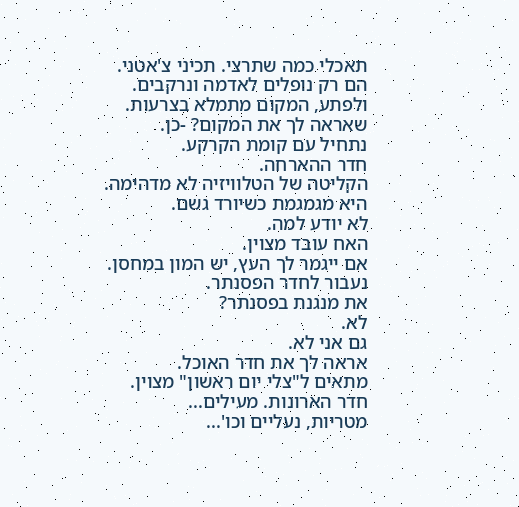תאכלי כמה שתרצי. תכיני צ'אטני.
הם רק נופלים לאדמה ונרקבים.
ולפתע, המקום מתמלא בצרעות.
שאראה לך את המקום? -כן.
נתחיל עם קומת הקרקע.
חדר ההארחה.
הקליטה של הטלוויזיה לא מדהימה.
היא מגמגמת כשיורד גשם.
לא יודע למה.
האח עובד מצוין.
אם ייגמר לך העץ, יש המון במחסן.
נעבור לחדר הפסנתר.
את מנגנת בפסנתר?
לא.
גם אני לא.
אראה לך את חדר האוכל.
מתאים ל"צלי יום ראשון" מצוין.
חדר הארונות. מעילים...
מטריות, נעליים וכו'...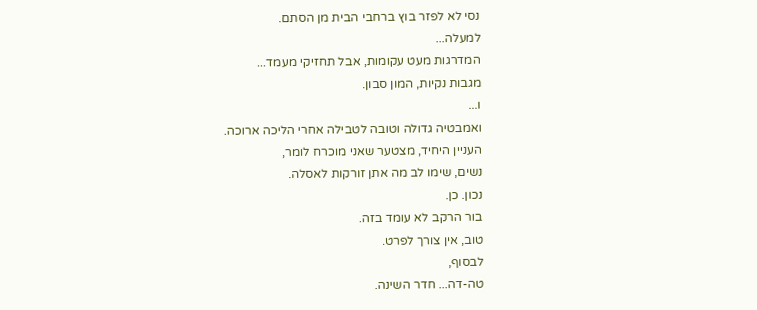נסי לא לפזר בוץ ברחבי הבית מן הסתם.
למעלה...
המדרגות מעט עקומות, אבל תחזיקי מעמד...
מגבות נקיות, המון סבון.
ו...
ואמבטיה גדולה וטובה לטבילה אחרי הליכה ארוכה.
העניין היחיד, מצטער שאני מוכרח לומר,
נשים, שימו לב מה אתן זורקות לאסלה.
נכון. כן.
בור הרקב לא עומד בזה.
טוב, אין צורך לפרט.
לבסוף,
טה-דה... חדר השינה.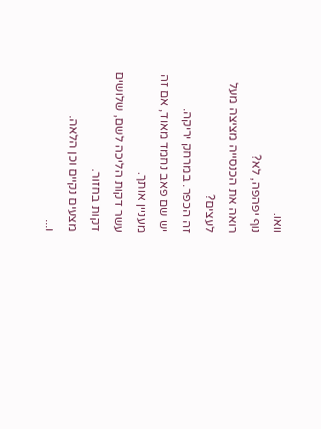וואו.
נוף יפהפה, לא?
רואה את הכנסייה מציצה מעל לעצים?
זה הכפר. במרחק יריקה.
יש שם פאב נחמד מאוד, אם זה מעניין אותך.
עשר דקות הליכה לשם, שלושים דקות בחזור.
מצעים נקיים וכן הלאה.
ו...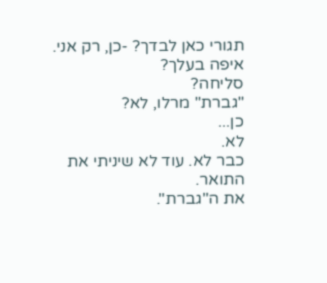תגורי כאן לבדך? -כן, רק אני.
איפה בעלך?
סליחה?
"גברת" מרלו, לא?
כן...
לא.
כבר לא. עוד לא שיניתי את התואר.
את ה"גברת".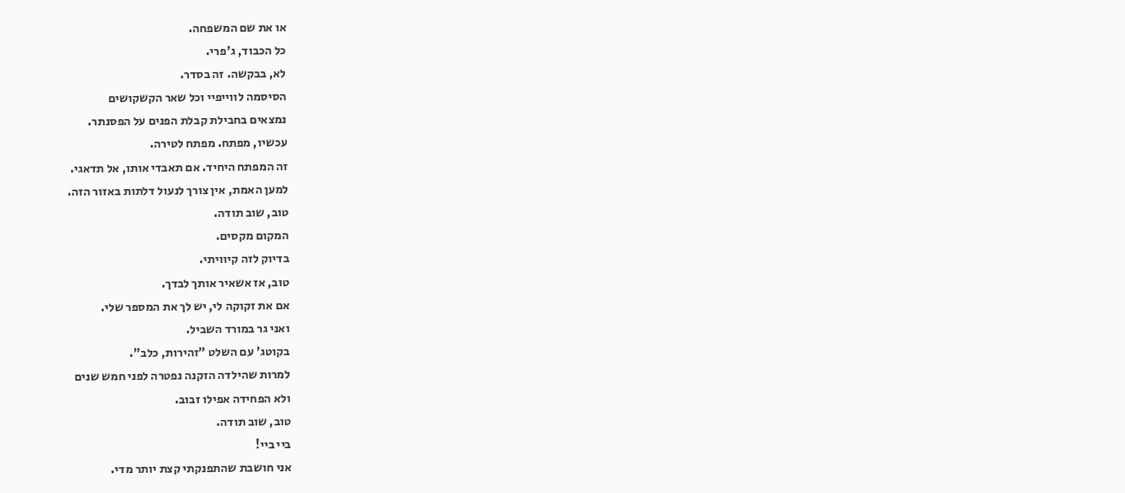או את שם המשפחה.
כל הכבוד, ג'פרי.
לא, בבקשה. זה בסדר.
הסיסמה לווייפיי וכל שאר הקשקושים
נמצאים בחבילת קבלת הפנים על הפסנתר.
עכשיו, מפתח. מפתח לטירה.
זה המפתח היחיד. אם תאבדי אותו, אל תדאגי.
למען האמת, אין צורך לנעול דלתות באזור הזה.
טוב, שוב תודה.
המקום מקסים.
בדיוק לזה קיוויתי.
טוב, אז אשאיר אותך לבדך.
אם את זקוקה לי, יש לך את המספר שלי.
ואני גר במורד השביל.
בקוטג' עם השלט "זהירות, כלב".
למרות שהילדה הזקנה נפטרה לפני חמש שנים
ולא הפחידה אפילו זבוב.
טוב, שוב תודה.
ביי ביי!
אני חושבת שהתפנקתי קצת יותר מדי.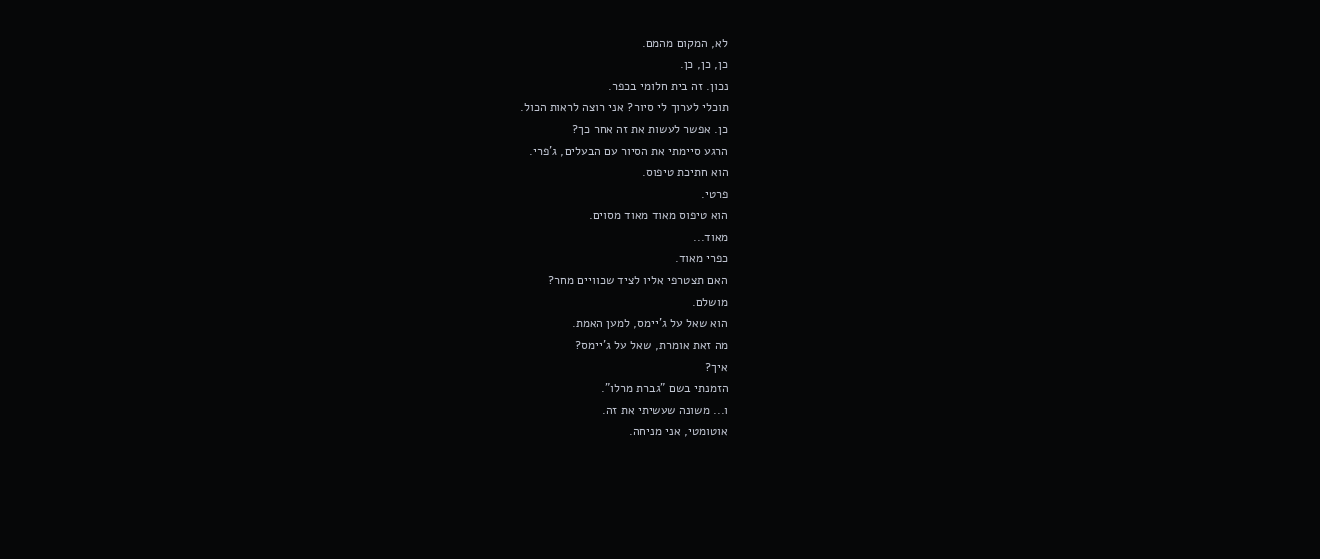לא, המקום מהמם.
כן, כן, כן.
נכון. זה בית חלומי בכפר.
תוכלי לערוך לי סיור? אני רוצה לראות הכול.
כן. אפשר לעשות את זה אחר כך?
הרגע סיימתי את הסיור עם הבעלים, ג'פרי.
הוא חתיכת טיפוס.
פרטי.
הוא טיפוס מאוד מאוד מסוים.
מאוד...
כפרי מאוד.
האם תצטרפי אליו לציד שכוויים מחר?
מושלם.
הוא שאל על ג'יימס, למען האמת.
מה זאת אומרת, שאל על ג'יימס?
איך?
הזמנתי בשם "גברת מרלו".
ו... משונה שעשיתי את זה.
אוטומטי, אני מניחה.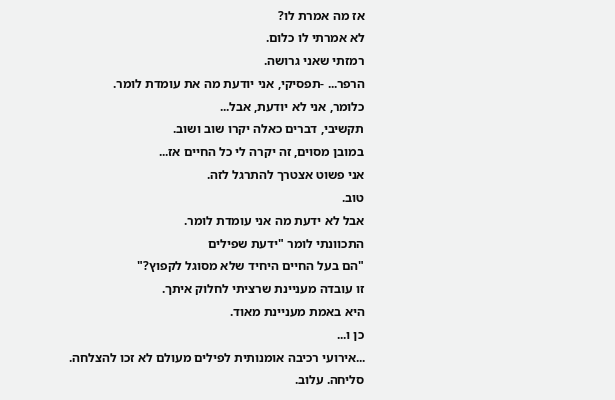אז מה אמרת לו?
לא אמרתי לו כלום.
רמזתי שאני גרושה.
הרפר... -תפסיקי, אני יודעת מה את עומדת לומר.
כלומר, אני לא יודעת, אבל...
תקשיבי, דברים כאלה יקרו שוב ושוב.
במובן מסוים, זה יקרה לי כל החיים אז...
אני פשוט אצטרך להתרגל לזה.
טוב.
אבל לא ידעת מה אני עומדת לומר.
התכוונתי לומר "ידעת שפילים
"הם בעל החיים היחיד שלא מסוגל לקפוץ?"
זו עובדה מעניינת שרציתי לחלוק איתך.
היא באמת מעניינת מאוד.
כן ו...
...אירועי רכיבה אומנותית לפילים מעולם לא זכו להצלחה.
סליחה. עלוב.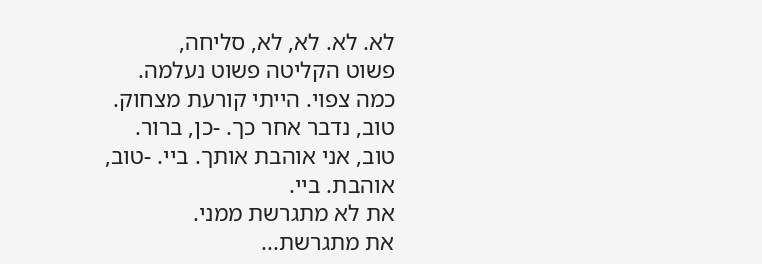לא. לא. לא, לא, סליחה,
פשוט הקליטה פשוט נעלמה.
כמה צפוי. הייתי קורעת מצחוק.
טוב, נדבר אחר כך. -כן, ברור.
טוב, אני אוהבת אותך. ביי. -טוב, אוהבת. ביי.
את לא מתגרשת ממני.
את מתגרשת...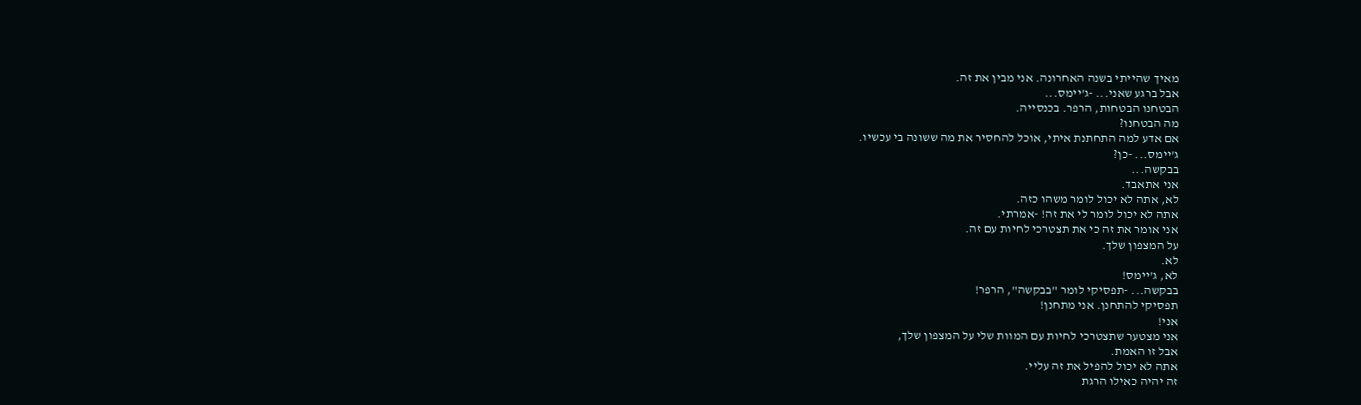מאיך שהייתי בשנה האחרונה. אני מבין את זה.
אבל ברגע שאני... -ג'יימס...
הבטחנו הבטחות, הרפר. בכנסייה.
מה הבטחנו?
אם אדע למה התחתנת איתי, אוכל להחסיר את מה ששונה בי עכשיו.
ג'יימס... -כן?
בבקשה...
אני אתאבד.
לא, אתה לא יכול לומר משהו כזה.
אתה לא יכול לומר לי את זה! -אמרתי.
אני אומר את זה כי את תצטרכי לחיות עם זה.
על המצפון שלך.
לא.
לא, ג'יימס!
בבקשה... -תפסיקי לומר "בבקשה", הרפר!
תפסיקי להתחנן. אני מתחנן!
אני!
אני מצטער שתצטרכי לחיות עם המוות שלי על המצפון שלך,
אבל זו האמת.
אתה לא יכול להפיל את זה עליי.
זה יהיה כאילו הרגת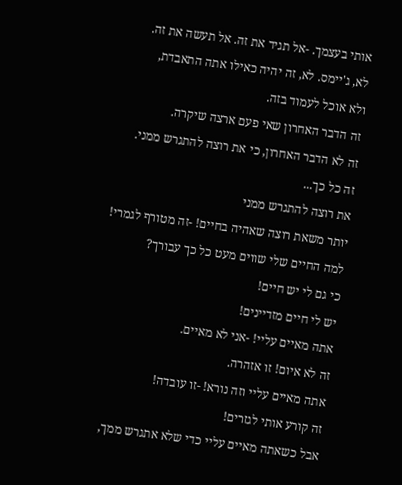אותי בעצמך. -אל תגיד את זה. אל תעשה את זה.
לא, ג'יימס. לא, זה יהיה כאילו אתה התאבדת,
ולא אוכל לעמוד בזה.
זה הדבר האחרון שאי פעם ארצה שיקרה.
זה לא הדבר האחרון, כי את רוצה להתגרש ממני.
זה כל כך...
את רוצה להתגרש ממני
יותר משאת רוצה שאהיה בחיים! -זה מטורף לגמרי!
למה החיים שלי שווים מעט כל כך עבורך?
כי גם לי יש חיים!
יש לי חיים מזדיינים!
אתה מאיים עליי! -אני לא מאיים.
זה לא איום! זו אזהרה.
אתה מאיים עליי וזה נורא! -זו עובדה!
זה קורע אותי לגזרים!
אבל כשאתה מאיים עליי כדי שלא אתגרש ממך,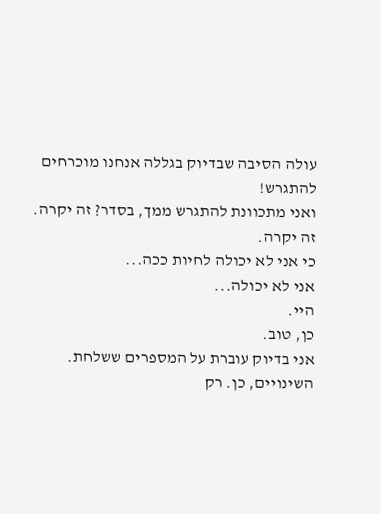עולה הסיבה שבדיוק בגללה אנחנו מוכרחים להתגרש!
ואני מתכוונת להתגרש ממך, בסדר? זה יקרה.
זה יקרה.
כי אני לא יכולה לחיות ככה...
אני לא יכולה...
היי.
כן, טוב.
אני בדיוק עוברת על המספרים ששלחת.
השינויים, כן. רק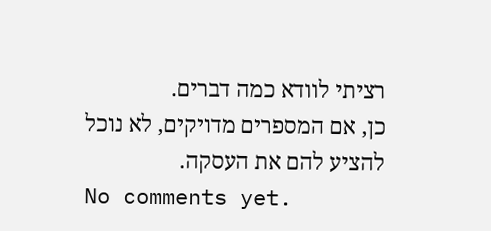רציתי לוודא כמה דברים.
כן, אם המספרים מדויקים, לא נוכל להציע להם את העסקה.
No comments yet.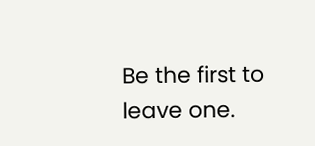Be the first to leave one.